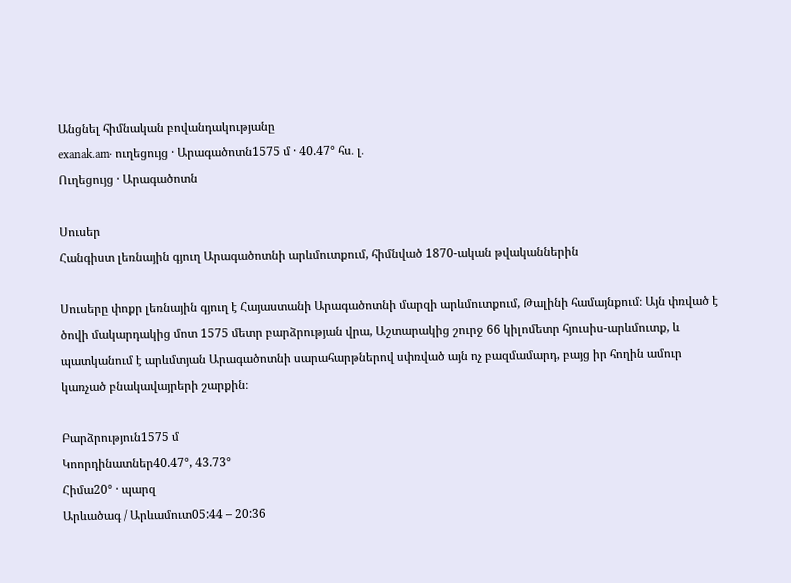Անցնել հիմնական բովանդակությանը
exanak.am· ուղեցույց · Արագածոտն1575 մ · 40.47° հս․ լ․
Ուղեցույց · Արագածոտն

Սուսեր
Հանգիստ լեռնային գյուղ Արագածոտնի արևմուտքում, հիմնված 1870-ական թվականներին

Սուսերը փոքր լեռնային գյուղ է Հայաստանի Արագածոտնի մարզի արևմուտքում, Թալինի համայնքում։ Այն փռված է ծովի մակարդակից մոտ 1575 մետր բարձրության վրա, Աշտարակից շուրջ 66 կիլոմետր հյուսիս-արևմուտք, և պատկանում է արևմտյան Արագածոտնի սարահարթներով սփռված այն ոչ բազմամարդ, բայց իր հողին ամուր կառչած բնակավայրերի շարքին։

Բարձրություն1575 մ
Կոորդինատներ40.47°, 43.73°
Հիմա20° · պարզ
Արևածագ / Արևամուտ05:44 – 20:36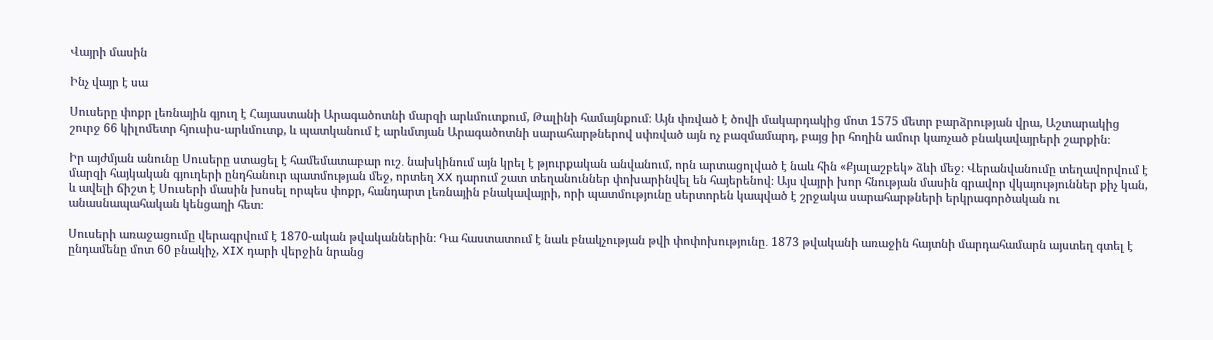Վայրի մասին

Ինչ վայր է սա

Սուսերը փոքր լեռնային գյուղ է Հայաստանի Արագածոտնի մարզի արևմուտքում, Թալինի համայնքում։ Այն փռված է ծովի մակարդակից մոտ 1575 մետր բարձրության վրա, Աշտարակից շուրջ 66 կիլոմետր հյուսիս-արևմուտք, և պատկանում է արևմտյան Արագածոտնի սարահարթներով սփռված այն ոչ բազմամարդ, բայց իր հողին ամուր կառչած բնակավայրերի շարքին։

Իր այժմյան անունը Սուսերը ստացել է համեմատաբար ուշ․ նախկինում այն կրել է թյուրքական անվանում, որն արտացոլված է նաև հին «Քյալաշբեկ» ձևի մեջ։ Վերանվանումը տեղավորվում է մարզի հայկական գյուղերի ընդհանուր պատմության մեջ, որտեղ XX դարում շատ տեղանուններ փոխարինվել են հայերենով։ Այս վայրի խոր հնության մասին գրավոր վկայություններ քիչ կան, և ավելի ճիշտ է Սուսերի մասին խոսել որպես փոքր, հանդարտ լեռնային բնակավայրի, որի պատմությունը սերտորեն կապված է շրջակա սարահարթների երկրագործական ու անասնապահական կենցաղի հետ։

Սուսերի առաջացումը վերագրվում է 1870-ական թվականներին։ Դա հաստատում է նաև բնակչության թվի փոփոխությունը․ 1873 թվականի առաջին հայտնի մարդահամարն այստեղ գտել է ընդամենը մոտ 60 բնակիչ, XIX դարի վերջին նրանց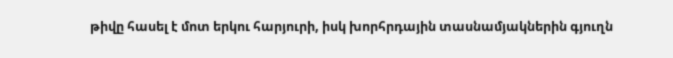թիվը հասել է մոտ երկու հարյուրի, իսկ խորհրդային տասնամյակներին գյուղն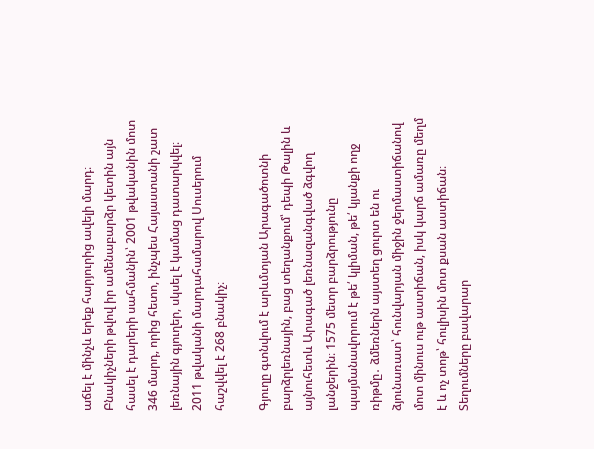աճել է մինչև երեք հարյուրից ավելի մարդ։ Բնակիչների թվով իր ամենաբարձր կետին այն հասել է դարերի սահմանին՝ 2001 թվականին մոտ 346 մարդ, որից հետո, ինչպես Հայաստանի շատ լեռնային գյուղեր, սկսել է կամաց դատարկվել։ 2011 թվականի մարդահամարով Սուսերում հաշվվել է 268 բնակիչ։

Գյուղը գտնվում է արևմտյան Արագածոտնի բարձրլեռնային, բաց տեղանքում՝ դեպի Թալին և այնուհետև Արագած լեռնազանգված ձգվող լանջերին։ 1575 մետր բարձրությունը պայմանավորում է թե՛ կլիման, թե՛ կյանքի ողջ ռիթմը․ ձմեռներն այստեղ ցուրտ են ու ձյունառատ՝ հունվարյան միջին ջերմաստիճանով մոտ մինուս ութ աստիճան, իսկ կարճ ամառը մեղմ է և ոչ տոթ՝ հուլիսին մոտ քսան աստիճան։ Տեղումները բավարար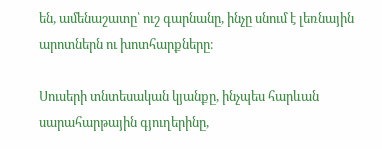են, ամենաշատը՝ ուշ գարնանը, ինչը սնում է լեռնային արոտներն ու խոտհարքները։

Սուսերի տնտեսական կյանքը, ինչպես հարևան սարահարթային գյուղերինը,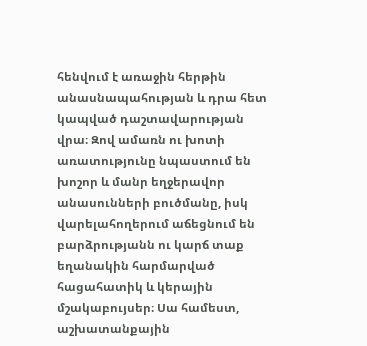հենվում է առաջին հերթին անասնապահության և դրա հետ կապված դաշտավարության վրա։ Զով ամառն ու խոտի առատությունը նպաստում են խոշոր և մանր եղջերավոր անասունների բուծմանը, իսկ վարելահողերում աճեցնում են բարձրությանն ու կարճ տաք եղանակին հարմարված հացահատիկ և կերային մշակաբույսեր։ Սա համեստ, աշխատանքային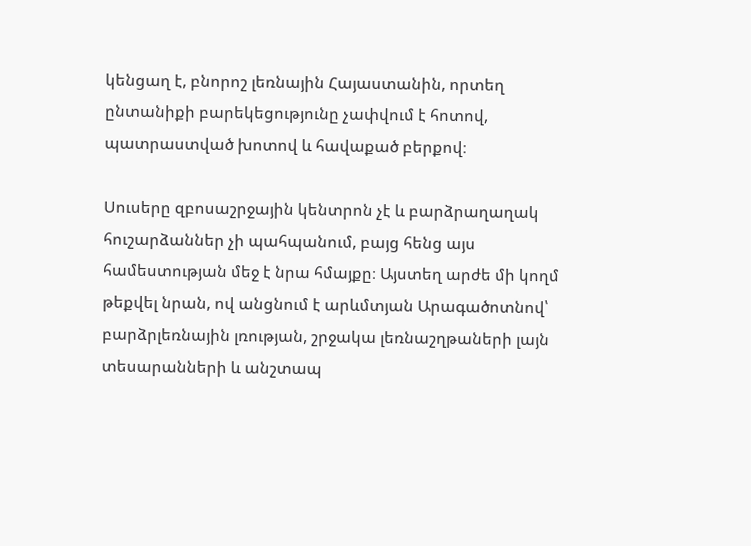կենցաղ է, բնորոշ լեռնային Հայաստանին, որտեղ ընտանիքի բարեկեցությունը չափվում է հոտով, պատրաստված խոտով և հավաքած բերքով։

Սուսերը զբոսաշրջային կենտրոն չէ և բարձրաղաղակ հուշարձաններ չի պահպանում, բայց հենց այս համեստության մեջ է նրա հմայքը։ Այստեղ արժե մի կողմ թեքվել նրան, ով անցնում է արևմտյան Արագածոտնով՝ բարձրլեռնային լռության, շրջակա լեռնաշղթաների լայն տեսարանների և անշտապ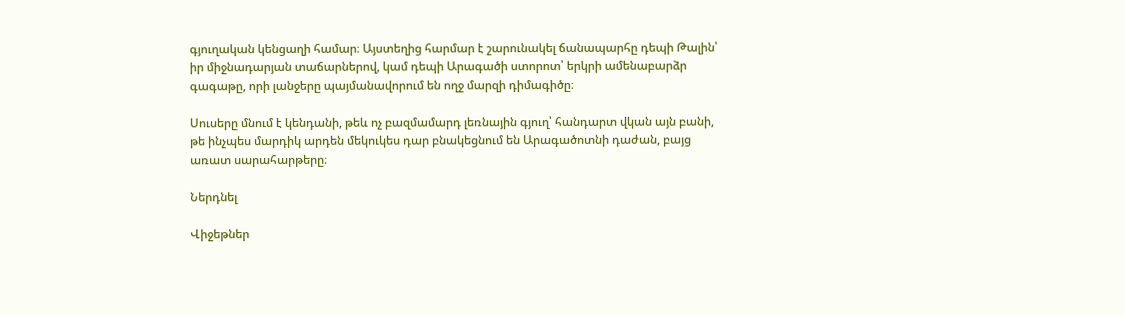գյուղական կենցաղի համար։ Այստեղից հարմար է շարունակել ճանապարհը դեպի Թալին՝ իր միջնադարյան տաճարներով, կամ դեպի Արագածի ստորոտ՝ երկրի ամենաբարձր գագաթը, որի լանջերը պայմանավորում են ողջ մարզի դիմագիծը։

Սուսերը մնում է կենդանի, թեև ոչ բազմամարդ լեռնային գյուղ՝ հանդարտ վկան այն բանի, թե ինչպես մարդիկ արդեն մեկուկես դար բնակեցնում են Արագածոտնի դաժան, բայց առատ սարահարթերը։

Ներդնել

Վիջեթներ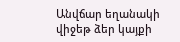Անվճար եղանակի վիջեթ ձեր կայքի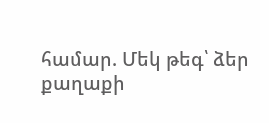համար. Մեկ թեգ՝ ձեր քաղաքի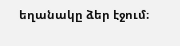եղանակը ձեր էջում։